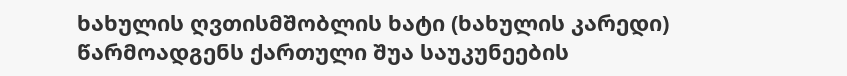ხახულის ღვთისმშობლის ხატი (ხახულის კარედი) წარმოადგენს ქართული შუა საუკუნეების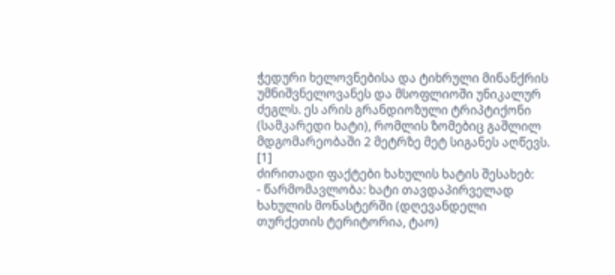ჭედური ხელოვნებისა და ტიხრული მინანქრის უმნიშვნელოვანეს და მსოფლიოში უნიკალურ ძეგლს. ეს არის გრანდიოზული ტრიპტიქონი (სამკარედი ხატი), რომლის ზომებიც გაშლილ მდგომარეობაში 2 მეტრზე მეტ სიგანეს აღწევს. [1]
ძირითადი ფაქტები ხახულის ხატის შესახებ:
- წარმომავლობა: ხატი თავდაპირველად ხახულის მონასტერში (დღევანდელი თურქეთის ტერიტორია, ტაო)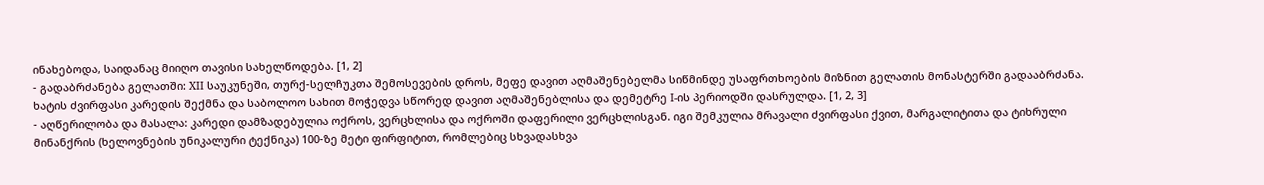ინახებოდა, საიდანაც მიიღო თავისი სახელწოდება. [1, 2]
- გადაბრძანება გელათში: XII საუკუნეში, თურქ-სელჩუკთა შემოსევების დროს, მეფე დავით აღმაშენებელმა სიწმინდე უსაფრთხოების მიზნით გელათის მონასტერში გადააბრძანა. ხატის ძვირფასი კარედის შექმნა და საბოლოო სახით მოჭედვა სწორედ დავით აღმაშენებლისა და დემეტრე I-ის პერიოდში დასრულდა. [1, 2, 3]
- აღწერილობა და მასალა: კარედი დამზადებულია ოქროს, ვერცხლისა და ოქროში დაფერილი ვერცხლისგან. იგი შემკულია მრავალი ძვირფასი ქვით, მარგალიტითა და ტიხრული მინანქრის (ხელოვნების უნიკალური ტექნიკა) 100-ზე მეტი ფირფიტით, რომლებიც სხვადასხვა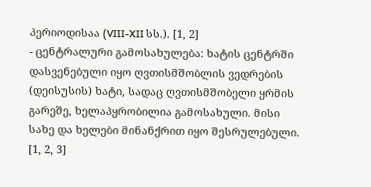პერიოდისაა (VIII-XII სს.). [1, 2]
- ცენტრალური გამოსახულება: ხატის ცენტრში დასვენებული იყო ღვთისმშობლის ვედრების (დეისუსის) ხატი, სადაც ღვთისმშობელი ყრმის გარეშე, ხელაპყრობილია გამოსახული. მისი სახე და ხელები მინანქრით იყო შესრულებული. [1, 2, 3]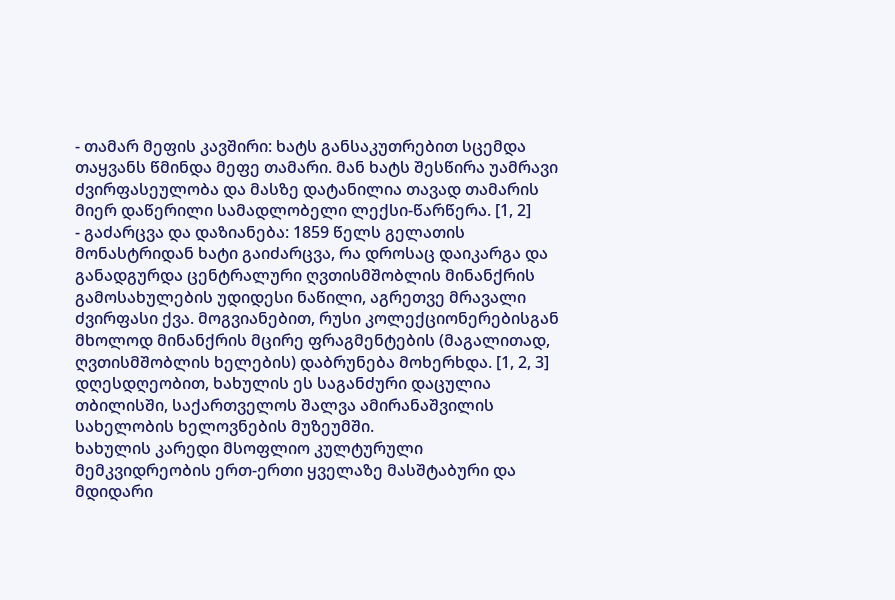- თამარ მეფის კავშირი: ხატს განსაკუთრებით სცემდა თაყვანს წმინდა მეფე თამარი. მან ხატს შესწირა უამრავი ძვირფასეულობა და მასზე დატანილია თავად თამარის მიერ დაწერილი სამადლობელი ლექსი-წარწერა. [1, 2]
- გაძარცვა და დაზიანება: 1859 წელს გელათის მონასტრიდან ხატი გაიძარცვა, რა დროსაც დაიკარგა და განადგურდა ცენტრალური ღვთისმშობლის მინანქრის გამოსახულების უდიდესი ნაწილი, აგრეთვე მრავალი ძვირფასი ქვა. მოგვიანებით, რუსი კოლექციონერებისგან მხოლოდ მინანქრის მცირე ფრაგმენტების (მაგალითად, ღვთისმშობლის ხელების) დაბრუნება მოხერხდა. [1, 2, 3]
დღესდღეობით, ხახულის ეს საგანძური დაცულია თბილისში, საქართველოს შალვა ამირანაშვილის სახელობის ხელოვნების მუზეუმში.
ხახულის კარედი მსოფლიო კულტურული მემკვიდრეობის ერთ-ერთი ყველაზე მასშტაბური და მდიდარი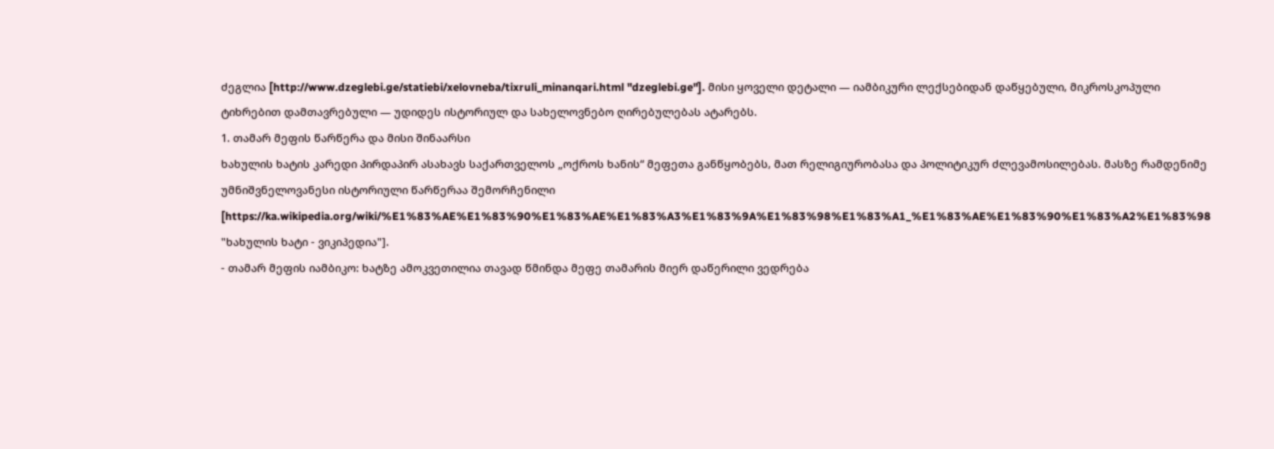ძეგლია [http://www.dzeglebi.ge/statiebi/xelovneba/tixruli_minanqari.html "dzeglebi.ge"]. მისი ყოველი დეტალი — იამბიკური ლექსებიდან დაწყებული, მიკროსკოპული ტიხრებით დამთავრებული — უდიდეს ისტორიულ და სახელოვნებო ღირებულებას ატარებს.
1. თამარ მეფის წარწერა და მისი შინაარსი
ხახულის ხატის კარედი პირდაპირ ასახავს საქართველოს „ოქროს ხანის“ მეფეთა განწყობებს, მათ რელიგიურობასა და პოლიტიკურ ძლევამოსილებას. მასზე რამდენიმე უმნიშვნელოვანესი ისტორიული წარწერაა შემორჩენილი [https://ka.wikipedia.org/wiki/%E1%83%AE%E1%83%90%E1%83%AE%E1%83%A3%E1%83%9A%E1%83%98%E1%83%A1_%E1%83%AE%E1%83%90%E1%83%A2%E1%83%98 "ხახულის ხატი - ვიკიპედია"].
- თამარ მეფის იამბიკო: ხატზე ამოკვეთილია თავად წმინდა მეფე თამარის მიერ დაწერილი ვედრება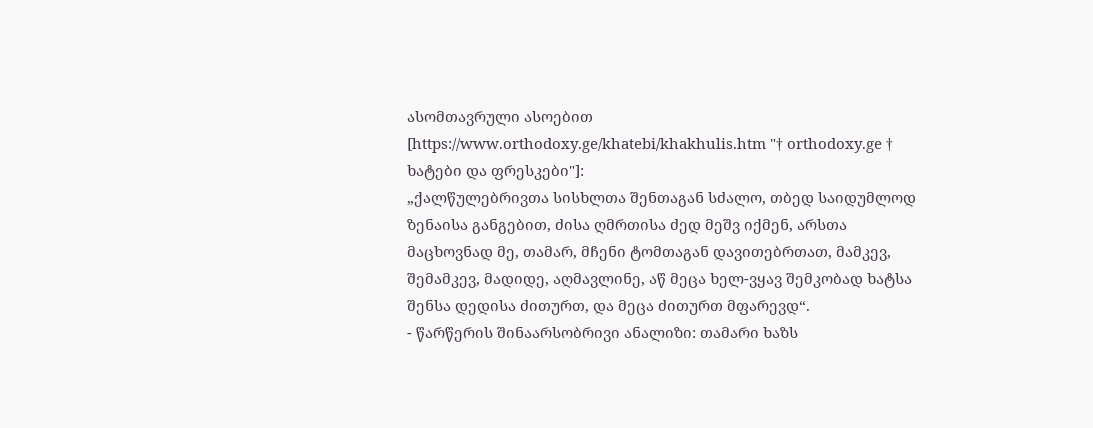ასომთავრული ასოებით [https://www.orthodoxy.ge/khatebi/khakhulis.htm "† orthodoxy.ge † ხატები და ფრესკები"]:
„ქალწულებრივთა სისხლთა შენთაგან სძალო, თბედ საიდუმლოდ ზენაისა განგებით, ძისა ღმრთისა ძედ მეშვ იქმენ, არსთა მაცხოვნად მე, თამარ, მჩენი ტომთაგან დავითებრთათ, მამკევ, შემამკევ, მადიდე, აღმავლინე, აწ მეცა ხელ-ვყავ შემკობად ხატსა შენსა დედისა ძითურთ, და მეცა ძითურთ მფარევდ“.
- წარწერის შინაარსობრივი ანალიზი: თამარი ხაზს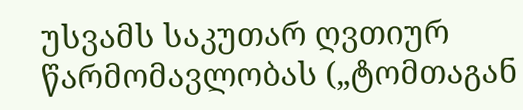უსვამს საკუთარ ღვთიურ წარმომავლობას („ტომთაგან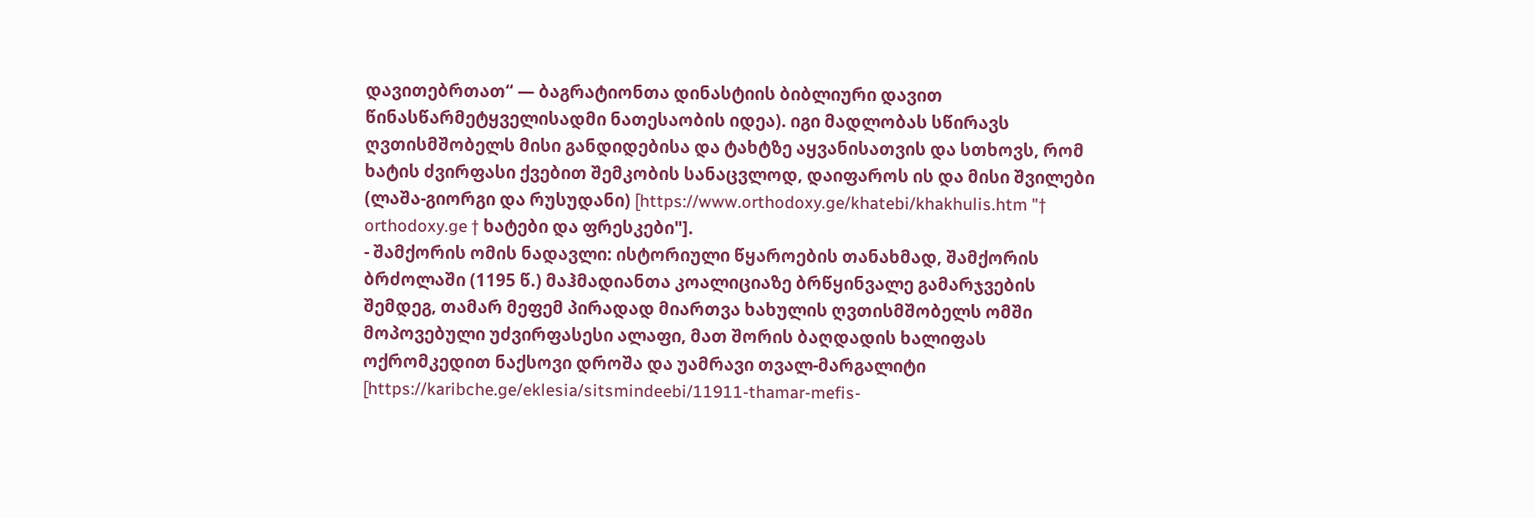დავითებრთათ“ — ბაგრატიონთა დინასტიის ბიბლიური დავით წინასწარმეტყველისადმი ნათესაობის იდეა). იგი მადლობას სწირავს ღვთისმშობელს მისი განდიდებისა და ტახტზე აყვანისათვის და სთხოვს, რომ ხატის ძვირფასი ქვებით შემკობის სანაცვლოდ, დაიფაროს ის და მისი შვილები (ლაშა-გიორგი და რუსუდანი) [https://www.orthodoxy.ge/khatebi/khakhulis.htm "† orthodoxy.ge † ხატები და ფრესკები"].
- შამქორის ომის ნადავლი: ისტორიული წყაროების თანახმად, შამქორის ბრძოლაში (1195 წ.) მაჰმადიანთა კოალიციაზე ბრწყინვალე გამარჯვების შემდეგ, თამარ მეფემ პირადად მიართვა ხახულის ღვთისმშობელს ომში მოპოვებული უძვირფასესი ალაფი, მათ შორის ბაღდადის ხალიფას ოქრომკედით ნაქსოვი დროშა და უამრავი თვალ-მარგალიტი [https://karibche.ge/eklesia/sitsmindeebi/11911-thamar-mefis-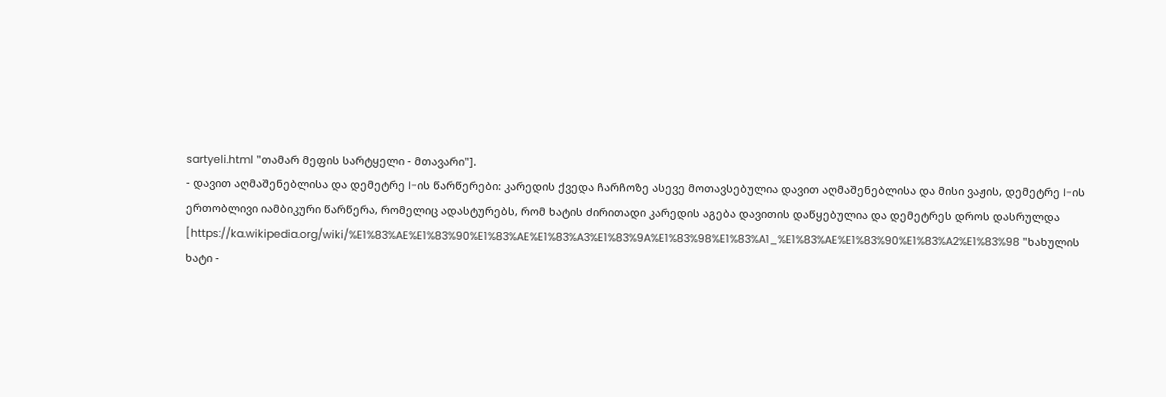sartyeli.html "თამარ მეფის სარტყელი - მთავარი"].
- დავით აღმაშენებლისა და დემეტრე I-ის წარწერები: კარედის ქვედა ჩარჩოზე ასევე მოთავსებულია დავით აღმაშენებლისა და მისი ვაჟის, დემეტრე I-ის ერთობლივი იამბიკური წარწერა, რომელიც ადასტურებს, რომ ხატის ძირითადი კარედის აგება დავითის დაწყებულია და დემეტრეს დროს დასრულდა [https://ka.wikipedia.org/wiki/%E1%83%AE%E1%83%90%E1%83%AE%E1%83%A3%E1%83%9A%E1%83%98%E1%83%A1_%E1%83%AE%E1%83%90%E1%83%A2%E1%83%98 "ხახულის ხატი -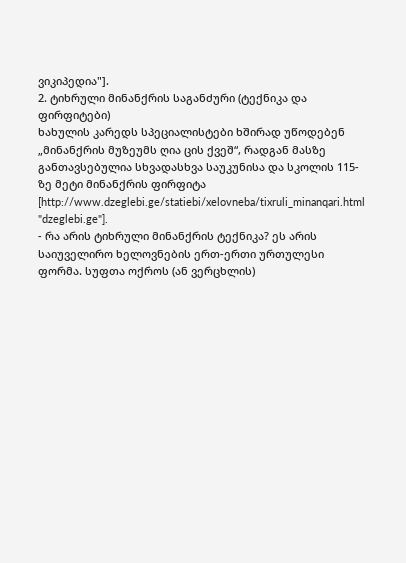ვიკიპედია"].
2. ტიხრული მინანქრის საგანძური (ტექნიკა და ფირფიტები)
ხახულის კარედს სპეციალისტები ხშირად უწოდებენ „მინანქრის მუზეუმს ღია ცის ქვეშ“, რადგან მასზე განთავსებულია სხვადასხვა საუკუნისა და სკოლის 115-ზე მეტი მინანქრის ფირფიტა [http://www.dzeglebi.ge/statiebi/xelovneba/tixruli_minanqari.html "dzeglebi.ge"].
- რა არის ტიხრული მინანქრის ტექნიკა? ეს არის საიუველირო ხელოვნების ერთ-ერთი ურთულესი ფორმა. სუფთა ოქროს (ან ვერცხლის)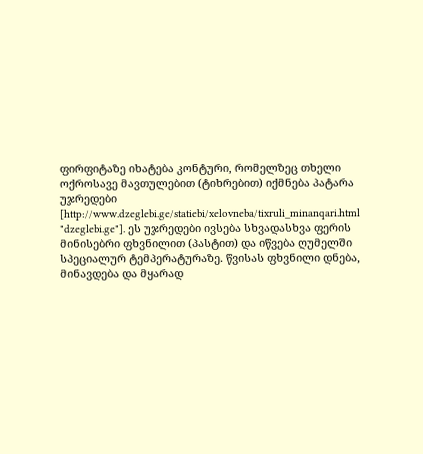ფირფიტაზე იხატება კონტური, რომელზეც თხელი ოქროსავე მავთულებით (ტიხრებით) იქმნება პატარა უჯრედები [http://www.dzeglebi.ge/statiebi/xelovneba/tixruli_minanqari.html "dzeglebi.ge"]. ეს უჯრედები ივსება სხვადასხვა ფერის მინისებრი ფხვნილით (პასტით) და იწვება ღუმელში სპეციალურ ტემპერატურაზე. წვისას ფხვნილი დნება, მინავდება და მყარად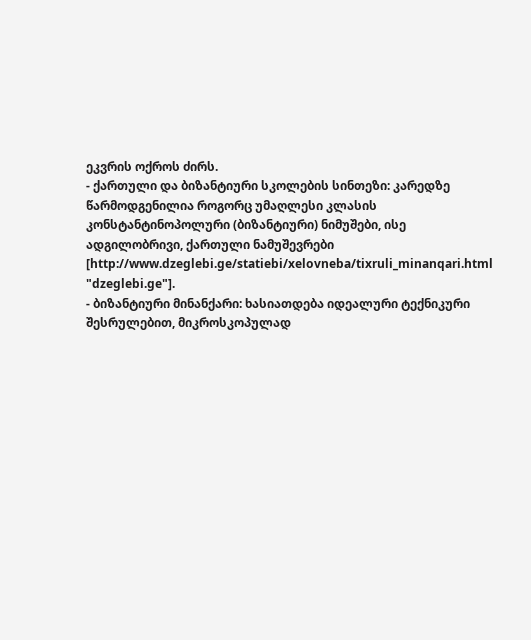ეკვრის ოქროს ძირს.
- ქართული და ბიზანტიური სკოლების სინთეზი: კარედზე წარმოდგენილია როგორც უმაღლესი კლასის კონსტანტინოპოლური (ბიზანტიური) ნიმუშები, ისე ადგილობრივი, ქართული ნამუშევრები [http://www.dzeglebi.ge/statiebi/xelovneba/tixruli_minanqari.html "dzeglebi.ge"].
- ბიზანტიური მინანქარი: ხასიათდება იდეალური ტექნიკური შესრულებით, მიკროსკოპულად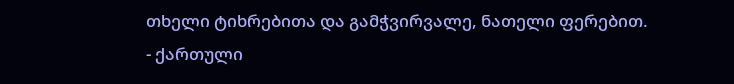თხელი ტიხრებითა და გამჭვირვალე, ნათელი ფერებით.
- ქართული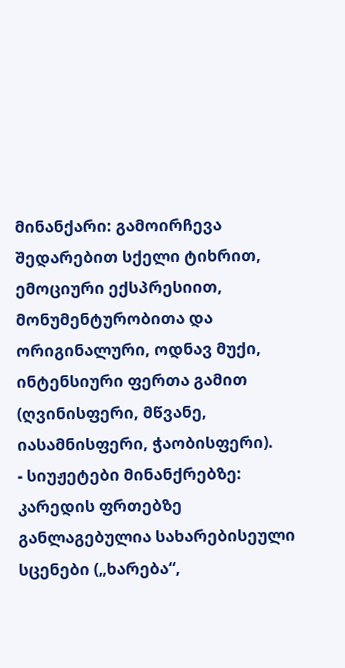მინანქარი: გამოირჩევა შედარებით სქელი ტიხრით, ემოციური ექსპრესიით, მონუმენტურობითა და ორიგინალური, ოდნავ მუქი, ინტენსიური ფერთა გამით (ღვინისფერი, მწვანე, იასამნისფერი, ჭაობისფერი).
- სიუჟეტები მინანქრებზე: კარედის ფრთებზე განლაგებულია სახარებისეული სცენები („ხარება“,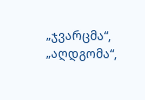„ჯვარცმა“, „აღდგომა“,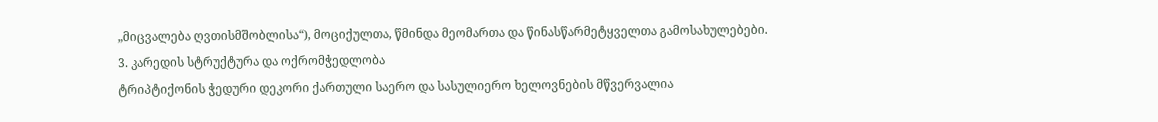„მიცვალება ღვთისმშობლისა“), მოციქულთა, წმინდა მეომართა და წინასწარმეტყველთა გამოსახულებები.
3. კარედის სტრუქტურა და ოქრომჭედლობა
ტრიპტიქონის ჭედური დეკორი ქართული საერო და სასულიერო ხელოვნების მწვერვალია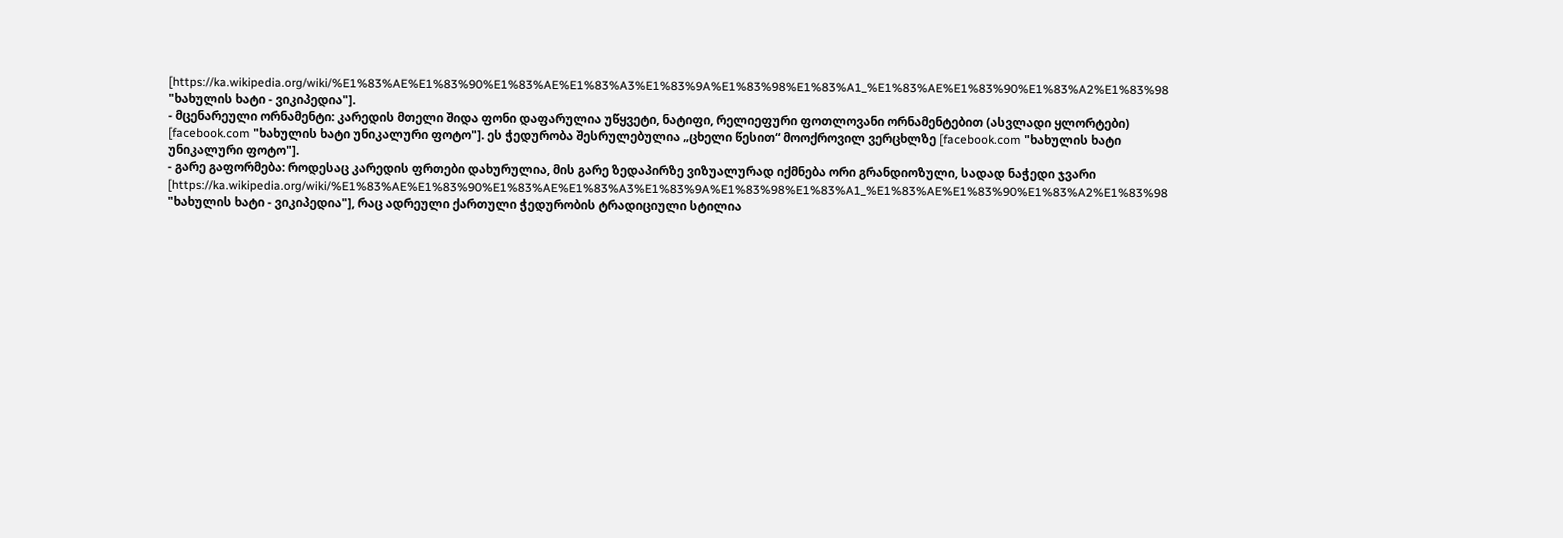[https://ka.wikipedia.org/wiki/%E1%83%AE%E1%83%90%E1%83%AE%E1%83%A3%E1%83%9A%E1%83%98%E1%83%A1_%E1%83%AE%E1%83%90%E1%83%A2%E1%83%98 "ხახულის ხატი - ვიკიპედია"].
- მცენარეული ორნამენტი: კარედის მთელი შიდა ფონი დაფარულია უწყვეტი, ნატიფი, რელიეფური ფოთლოვანი ორნამენტებით (ასვლადი ყლორტები) [facebook.com "ხახულის ხატი უნიკალური ფოტო"]. ეს ჭედურობა შესრულებულია „ცხელი წესით“ მოოქროვილ ვერცხლზე [facebook.com "ხახულის ხატი უნიკალური ფოტო"].
- გარე გაფორმება: როდესაც კარედის ფრთები დახურულია, მის გარე ზედაპირზე ვიზუალურად იქმნება ორი გრანდიოზული, სადად ნაჭედი ჯვარი [https://ka.wikipedia.org/wiki/%E1%83%AE%E1%83%90%E1%83%AE%E1%83%A3%E1%83%9A%E1%83%98%E1%83%A1_%E1%83%AE%E1%83%90%E1%83%A2%E1%83%98 "ხახულის ხატი - ვიკიპედია"], რაც ადრეული ქართული ჭედურობის ტრადიციული სტილია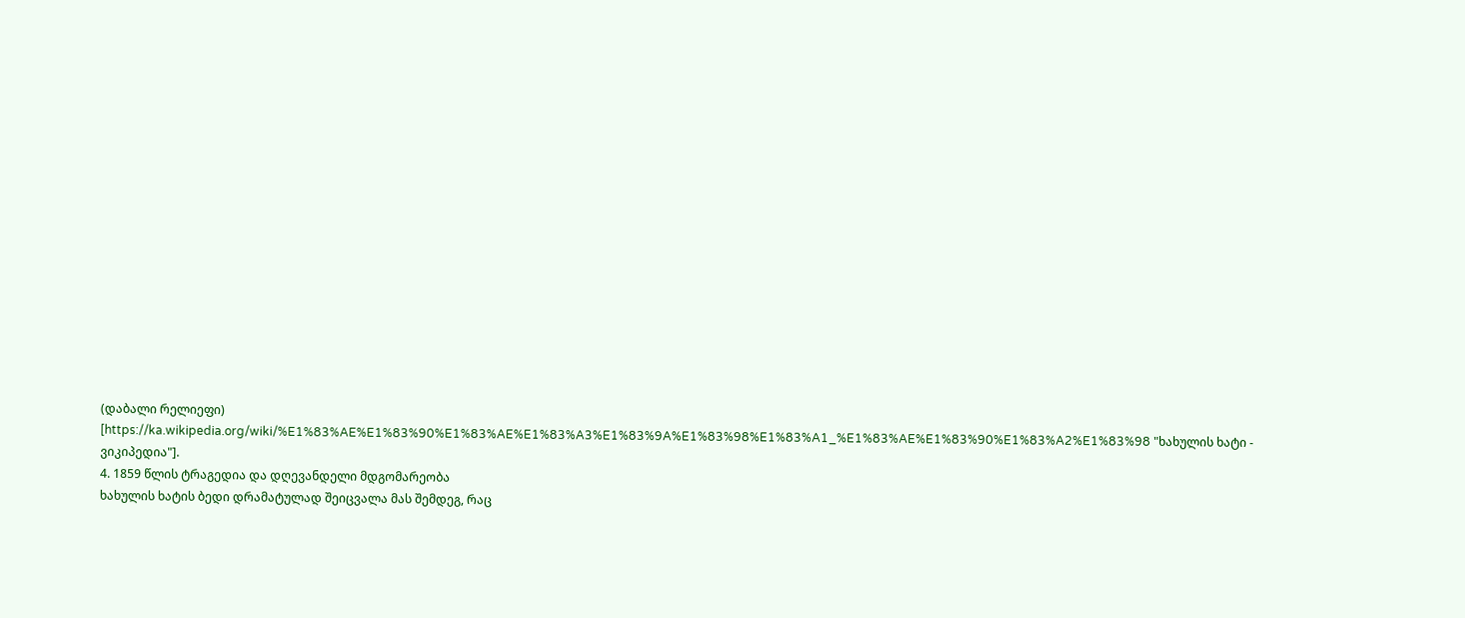(დაბალი რელიეფი) [https://ka.wikipedia.org/wiki/%E1%83%AE%E1%83%90%E1%83%AE%E1%83%A3%E1%83%9A%E1%83%98%E1%83%A1_%E1%83%AE%E1%83%90%E1%83%A2%E1%83%98 "ხახულის ხატი - ვიკიპედია"].
4. 1859 წლის ტრაგედია და დღევანდელი მდგომარეობა
ხახულის ხატის ბედი დრამატულად შეიცვალა მას შემდეგ, რაც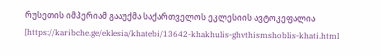რუსეთის იმპერიამ გააუქმა საქართველოს ეკლესიის ავტოკეფალია [https://karibche.ge/eklesia/khatebi/13642-khakhulis-ghvthismshoblis-khati.html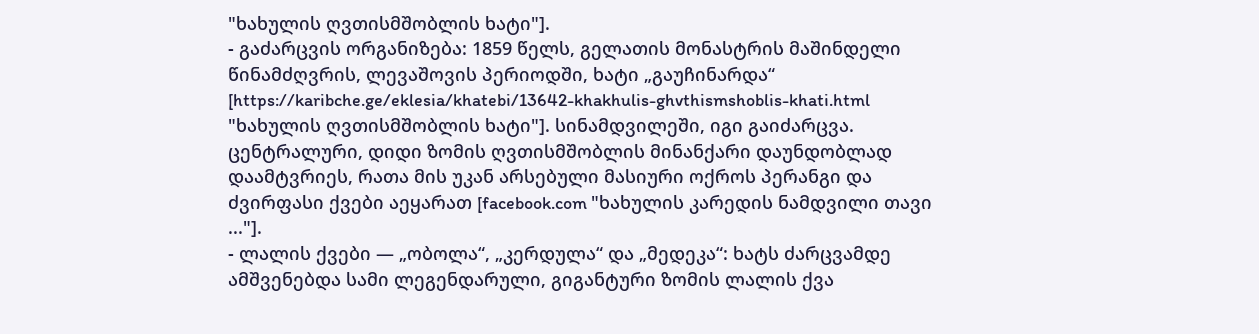"ხახულის ღვთისმშობლის ხატი"].
- გაძარცვის ორგანიზება: 1859 წელს, გელათის მონასტრის მაშინდელი წინამძღვრის, ლევაშოვის პერიოდში, ხატი „გაუჩინარდა“ [https://karibche.ge/eklesia/khatebi/13642-khakhulis-ghvthismshoblis-khati.html "ხახულის ღვთისმშობლის ხატი"]. სინამდვილეში, იგი გაიძარცვა. ცენტრალური, დიდი ზომის ღვთისმშობლის მინანქარი დაუნდობლად დაამტვრიეს, რათა მის უკან არსებული მასიური ოქროს პერანგი და ძვირფასი ქვები აეყარათ [facebook.com "ხახულის კარედის ნამდვილი თავი ..."].
- ლალის ქვები — „ობოლა“, „კერდულა“ და „მედეკა“: ხატს ძარცვამდე ამშვენებდა სამი ლეგენდარული, გიგანტური ზომის ლალის ქვა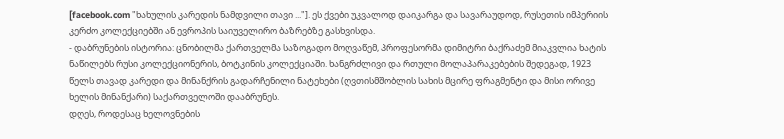[facebook.com "ხახულის კარედის ნამდვილი თავი ..."]. ეს ქვები უკვალოდ დაიკარგა და სავარაუდოდ, რუსეთის იმპერიის კერძო კოლექციებში ან ევროპის საიუველირო ბაზრებზე გასხვისდა.
- დაბრუნების ისტორია: ცნობილმა ქართველმა საზოგადო მოღვაწემ, პროფესორმა დიმიტრი ბაქრაძემ მიაკვლია ხატის ნაწილებს რუსი კოლექციონერის, ბოტკინის კოლექციაში. ხანგრძლივი და რთული მოლაპარაკებების შედეგად, 1923 წელს თავად კარედი და მინანქრის გადარჩენილი ნატეხები (ღვთისმშობლის სახის მცირე ფრაგმენტი და მისი ორივე ხელის მინანქარი) საქართველოში დააბრუნეს.
დღეს, როდესაც ხელოვნების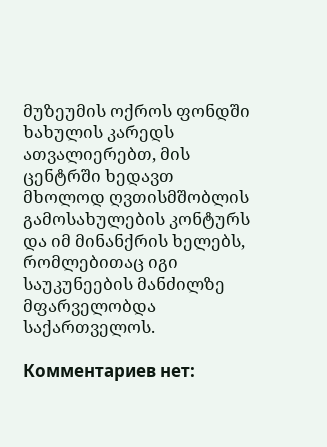მუზეუმის ოქროს ფონდში ხახულის კარედს ათვალიერებთ, მის ცენტრში ხედავთ მხოლოდ ღვთისმშობლის გამოსახულების კონტურს და იმ მინანქრის ხელებს, რომლებითაც იგი საუკუნეების მანძილზე მფარველობდა საქართველოს.

Комментариев нет: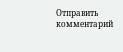Отправить комментарий